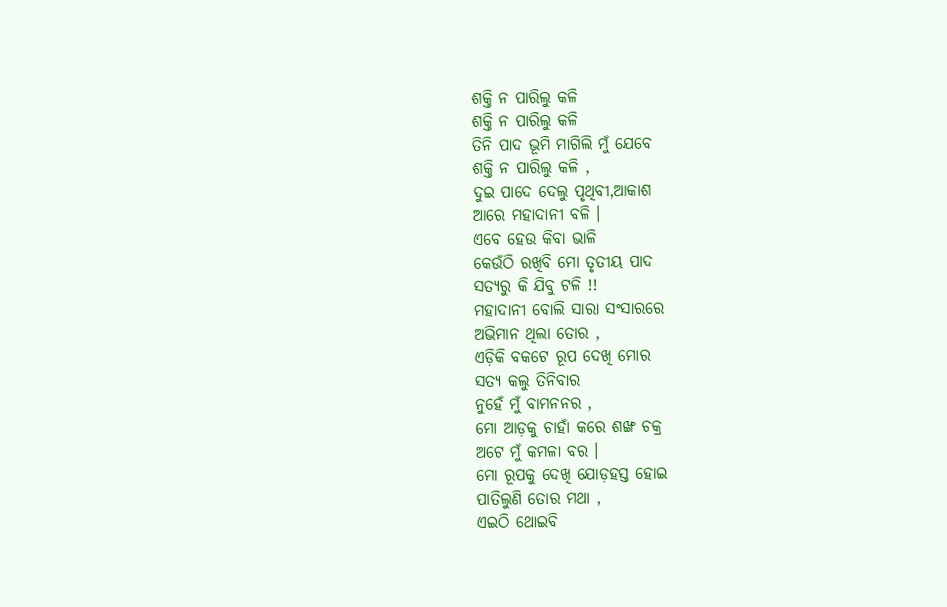ଶକ୍ତି ନ ପାରିଲୁ କଳି
ଶକ୍ତି ନ ପାରିଲୁ କଳି
ତିନି ପାଦ ଭୂମି ମାଗିଲି ମୁଁ ଯେବେ
ଶକ୍ତି ନ ପାରିଲୁ କଳି ,
ଦୁଇ ପାଦେ ଦେଲୁ ପୃଥିବୀ,ଆକାଶ
ଆରେ ମହାଦାନୀ ବଳି ।
ଏବେ ହେଉ କିବା ଭାଳି
କେଉଁଠି ରଖିବି ମୋ ତୃତୀୟ ପାଦ
ସତ୍ୟରୁ କି ଯିବୁ ଟଳି !!
ମହାଦାନୀ ବୋଲି ସାରା ସଂସାରରେ
ଅଭିମାନ ଥିଲା ତୋର ,
ଏଡ଼ିକି ବକଟେ ରୂପ ଦେଖି ମୋର
ସତ୍ୟ କଲୁ ତିନିବାର
ନୁହେଁ ମୁଁ ବାମନନର ,
ମୋ ଆଡ଼କୁ ଚାହାଁ କରେ ଶଙ୍ଖ ଚକ୍ର
ଅଟେ ମୁଁ କମଳା ବର ।
ମୋ ରୂପକୁ ଦେଖି ଯୋଡ଼ହସ୍ତ ହୋଇ
ପାତିଲୁଣି ତୋର ମଥା ,
ଏଇଠି ଥୋଇବି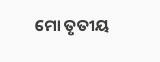ମୋ ତୃତୀୟ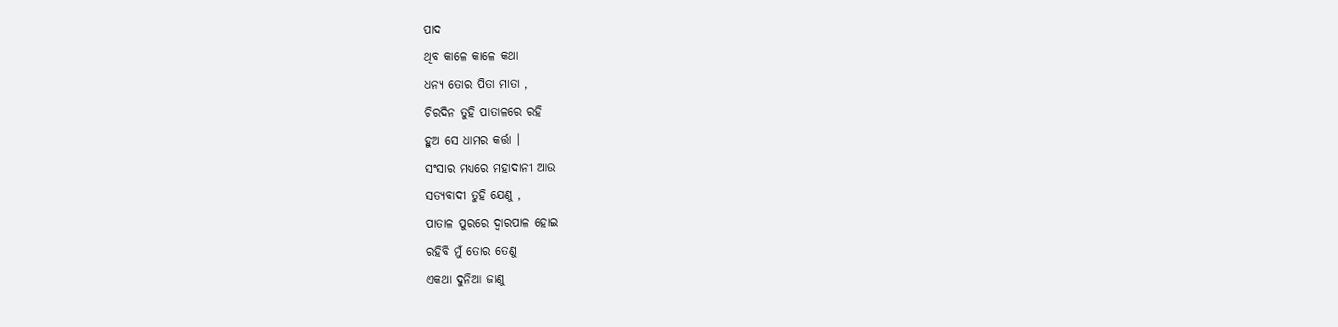ପାଦ
ଥିବ କାଳେ କାଳେ କଥା
ଧନ୍ୟ ତୋର ପିତା ମାତା ,
ଚିରଦିନ ତୁହି ପାତାଳରେ ରହି
ହୁଅ ସେ ଧାମର କର୍ତ୍ତା ।
ସଂସାର ମଧ୍ୟରେ ମହାଦାନୀ ଆଉ
ସତ୍ୟବାଦୀ ତୁହି ଯେଣୁ ,
ପାତାଳ ପୁରରେ ଦ୍ୱାରପାଳ ହୋଇ
ରହିବି ମୁଁ ତୋର ତେଣୁ
ଏକଥା ଦୁନିଆ ଜାଣୁ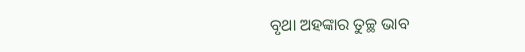ବୃଥା ଅହଙ୍କାର ତୁଚ୍ଛ ଭାବ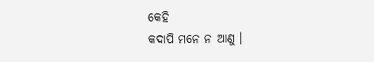କେହି
କଦାପି ମନେ ନ ଆଣୁ ।